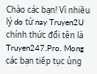Chào các bạn! Vì nhiều lý do từ nay Truyen2U chính thức đổi tên là Truyen247.Pro. Mong các bạn tiếp tục ủng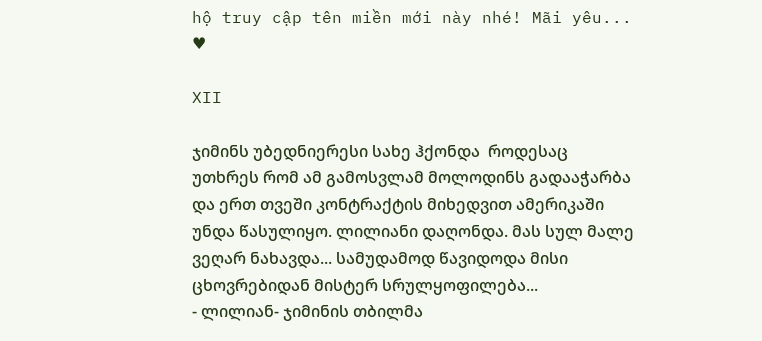hộ truy cập tên miền mới này nhé! Mãi yêu... ♥

XII

ჯიმინს უბედნიერესი სახე ჰქონდა  როდესაც უთხრეს რომ ამ გამოსვლამ მოლოდინს გადააჭარბა და ერთ თვეში კონტრაქტის მიხედვით ამერიკაში უნდა წასულიყო. ლილიანი დაღონდა. მას სულ მალე ვეღარ ნახავდა... სამუდამოდ წავიდოდა მისი ცხოვრებიდან მისტერ სრულყოფილება...
- ლილიან- ჯიმინის თბილმა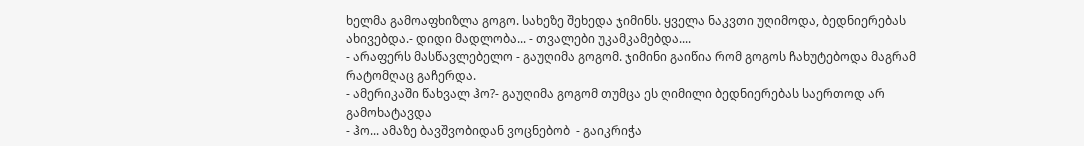ხელმა გამოაფხიზლა გოგო. სახეზე შეხედა ჯიმინს. ყველა ნაკვთი უღიმოდა, ბედნიერებას ახივებდა.- დიდი მადლობა... - თვალები უკამკამებდა....
- არაფერს მასწავლებელო - გაუღიმა გოგომ. ჯიმინი გაიწია რომ გოგოს ჩახუტებოდა მაგრამ რატომღაც გაჩერდა.
- ამერიკაში წახვალ ჰო?- გაუღიმა გოგომ თუმცა ეს ღიმილი ბედნიერებას საერთოდ არ გამოხატავდა
- ჰო... ამაზე ბავშვობიდან ვოცნებობ  - გაიკრიჭა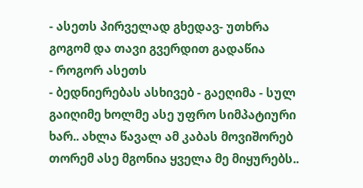- ასეთს პირველად გხედავ- უთხრა გოგომ და თავი გვერდით გადაწია
- როგორ ასეთს
- ბედნიერებას ასხივებ - გაეღიმა - სულ გაიღიმე ხოლმე ასე უფრო სიმპატიური ხარ.. ახლა წავალ ამ კაბას მოვიშორებ  თორემ ასე მგონია ყველა მე მიყურებს..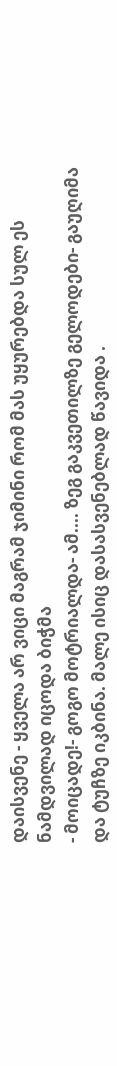დაისვენე - ყველა არ ვიცი მაგრამ ჯიმინი რომ მას უყურებდა სულ ეს ნამდვილად იცოდა ბიჭმა
- მოიცადე!- გოგო მოტრიალდა- ამ.... ზეგ გაკვეთილზე გელოდები- გაუღიმა და ტუჩზე იკბინა. მალე ისიც დასასვენებლად წავიდა .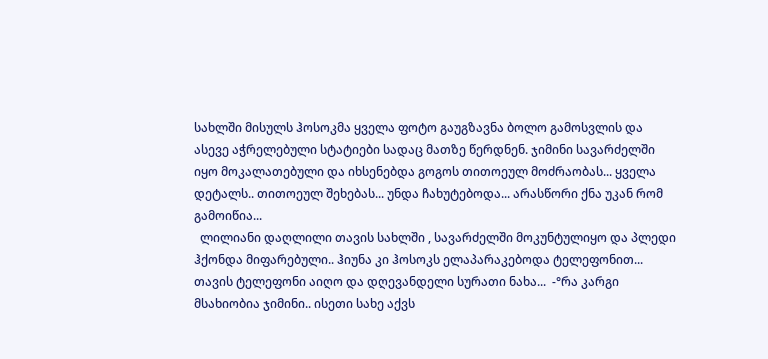სახლში მისულს ჰოსოკმა ყველა ფოტო გაუგზავნა ბოლო გამოსვლის და ასევე აჭრელებული სტატიები სადაც მათზე წერდნენ. ჯიმინი სავარძელში იყო მოკალათებული და იხსენებდა გოგოს თითოეულ მოძრაობას... ყველა დეტალს.. თითოეულ შეხებას... უნდა ჩახუტებოდა... არასწორი ქნა უკან რომ გამოიწია...
  ლილიანი დაღლილი თავის სახლში , სავარძელში მოკუნტულიყო და პლედი ჰქონდა მიფარებული.. ჰიუნა კი ჰოსოკს ელაპარაკებოდა ტელეფონით... თავის ტელეფონი აიღო და დღევანდელი სურათი ნახა...  -°რა კარგი მსახიობია ჯიმინი.. ისეთი სახე აქვს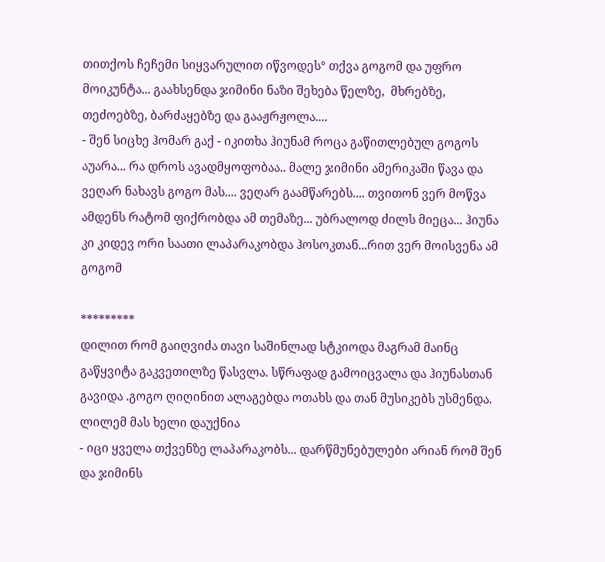თითქოს ჩეჩემი სიყვარულით იწვოდეს° თქვა გოგომ და უფრო მოიკუნტა... გაახსენდა ჯიმინი ნაზი შეხება წელზე,  მხრებზე, თეძოებზე, ბარძაყებზე და გააჟრჟოლა....
- შენ სიცხე ჰომარ გაქ - იკითხა ჰიუნამ როცა გაწითლებულ გოგოს აუარა... რა დროს ავადმყოფობაა.. მალე ჯიმინი ამერიკაში წავა და ვეღარ ნახავს გოგო მას.... ვეღარ გაამწარებს.... თვითონ ვერ მოწვა ამდენს რატომ ფიქრობდა ამ თემაზე... უბრალოდ ძილს მიეცა... ჰიუნა კი კიდევ ორი საათი ლაპარაკობდა ჰოსოკთან...რით ვერ მოისვენა ამ გოგომ

*********
დილით რომ გაიღვიძა თავი საშინლად სტკიოდა მაგრამ მაინც გაწყვიტა გაკვეთილზე წასვლა. სწრაფად გამოიცვალა და ჰიუნასთან გავიდა .გოგო ღიღინით ალაგებდა ოთახს და თან მუსიკებს უსმენდა. ლილემ მას ხელი დაუქნია
- იცი ყველა თქვენზე ლაპარაკობს... დარწმუნებულები არიან რომ შენ და ჯიმინს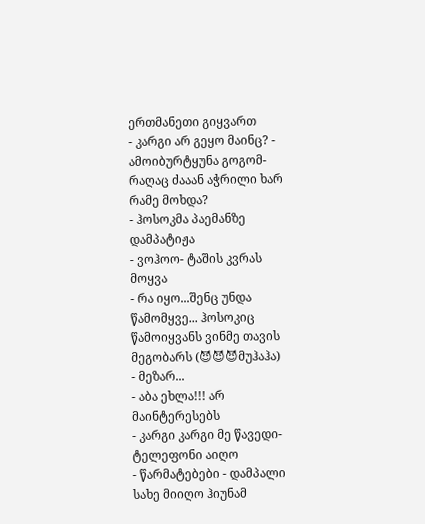ერთმანეთი გიყვართ
- კარგი არ გეყო მაინც? - ამოიბურტყუნა გოგომ- რაღაც ძააან აჭრილი ხარ რამე მოხდა?
- ჰოსოკმა პაემანზე დამპატიჟა
- ვოჰოო- ტაშის კვრას მოყვა
- რა იყო...შენც უნდა წამომყვე... ჰოსოკიც წამოიყვანს ვინმე თავის მეგობარს (😈😈😈მუჰაჰა)
- მეზარ...
- აბა ეხლა!!! არ მაინტერესებს
- კარგი კარგი მე წავედი- ტელეფონი აიღო
- წარმატებები - დამპალი სახე მიიღო ჰიუნამ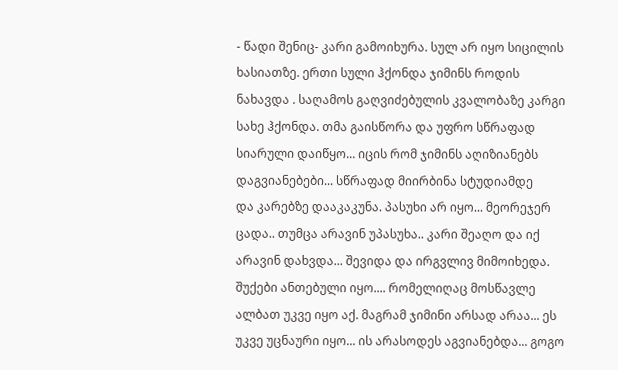- წადი შენიც- კარი გამოიხურა. სულ არ იყო სიცილის ხასიათზე. ერთი სული ჰქონდა ჯიმინს როდის ნახავდა . საღამოს გაღვიძებულის კვალობაზე კარგი სახე ჰქონდა. თმა გაისწორა და უფრო სწრაფად სიარული დაიწყო... იცის რომ ჯიმინს აღიზიანებს დაგვიანებები... სწრაფად მიირბინა სტუდიამდე
და კარებზე დააკაკუნა. პასუხი არ იყო... მეორეჯერ ცადა.. თუმცა არავინ უპასუხა.. კარი შეაღო და იქ არავინ დახვდა... შევიდა და ირგვლივ მიმოიხედა. შუქები ანთებული იყო.... რომელიღაც მოსწავლე ალბათ უკვე იყო აქ. მაგრამ ჯიმინი არსად არაა... ეს უკვე უცნაური იყო... ის არასოდეს აგვიანებდა... გოგო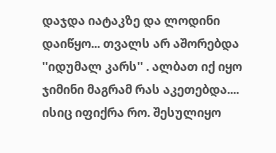დაჯდა იატაკზე და ლოდინი დაიწყო... თვალს არ აშორებდა ''იდუმალ კარს'' . ალბათ იქ იყო ჯიმინი მაგრამ რას აკეთებდა.... ისიც იფიქრა რო. შესულიყო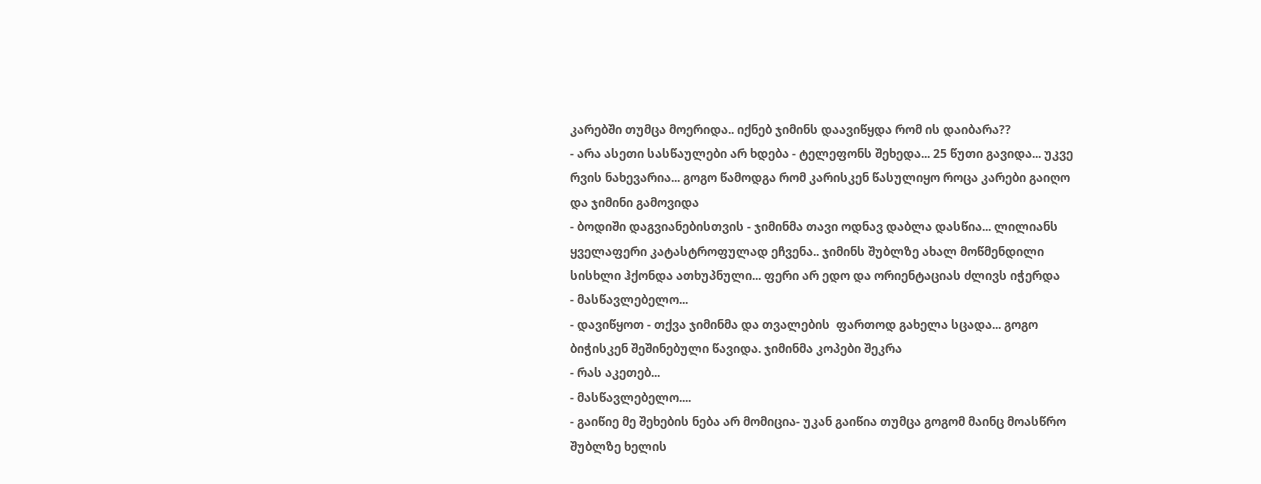კარებში თუმცა მოერიდა.. იქნებ ჯიმინს დაავიწყდა რომ ის დაიბარა??
- არა ასეთი სასწაულები არ ხდება - ტელეფონს შეხედა... 25 წუთი გავიდა... უკვე რვის ნახევარია... გოგო წამოდგა რომ კარისკენ წასულიყო როცა კარები გაიღო და ჯიმინი გამოვიდა
- ბოდიში დაგვიანებისთვის - ჯიმინმა თავი ოდნავ დაბლა დასწია... ლილიანს ყველაფერი კატასტროფულად ეჩვენა.. ჯიმინს შუბლზე ახალ მოწმენდილი სისხლი ჰქონდა ათხუპნული... ფერი არ ედო და ორიენტაციას ძლივს იჭერდა
- მასწავლებელო...
- დავიწყოთ - თქვა ჯიმინმა და თვალების  ფართოდ გახელა სცადა... გოგო ბიჭისკენ შეშინებული წავიდა. ჯიმინმა კოპები შეკრა
- რას აკეთებ...
- მასწავლებელო....
- გაიწიე მე შეხების ნება არ მომიცია- უკან გაიწია თუმცა გოგომ მაინც მოასწრო შუბლზე ხელის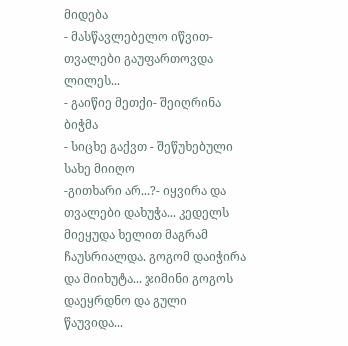მიდება
- მასწავლებელო იწვით- თვალები გაუფართოვდა ლილეს...
- გაიწიე მეთქი- შეიღრინა ბიჭმა
- სიცხე გაქვთ - შეწუხებული სახე მიიღო
-გითხარი არ...?- იყვირა და თვალები დახუჭა... კედელს მიეყუდა ხელით მაგრამ ჩაუსრიალდა. გოგომ დაიჭირა და მიიხუტა... ჯიმინი გოგოს დაეყრდნო და გული წაუვიდა...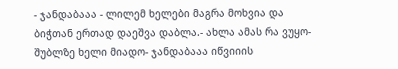- ჯანდაბააა - ლილემ ხელები მაგრა მოხვია და ბიჭთან ერთად დაეშვა დაბლა.- ახლა ამას რა ვუყო- შუბლზე ხელი მიადო- ჯანდაბააა იწვიიის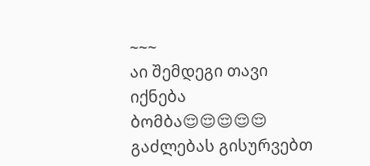~~~
აი შემდეგი თავი იქნება ბომბა😌😌😌😌😌 გაძლებას გისურვებთ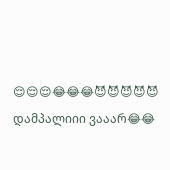😌😌😌😂😂😂😈😈😈😈😈 დამპალიიი ვააარ😂😂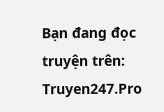Bạn đang đọc truyện trên: Truyen247.Pro